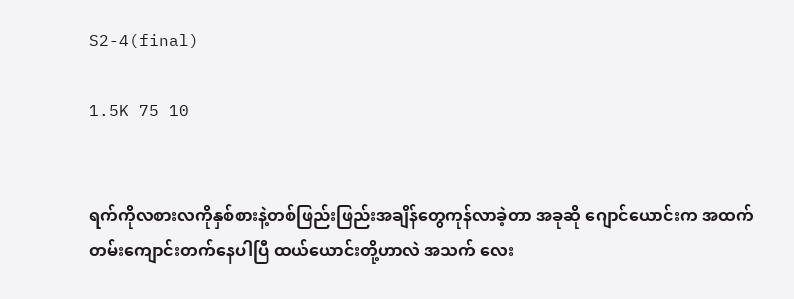S2-4(final)

1.5K 75 10


ရက်ကိုလစားလကိုနှစ်စားနဲ့တစ်ဖြည်းဖြည်းအချိန်တွေကုန်လာခဲ့တာ အခုဆို ဂျောင်ယောင်းက အထက်တမ်းကျောင်းတက်နေပါပြီ ထယ်ယောင်းတို့ဟာလဲ အသက် လေး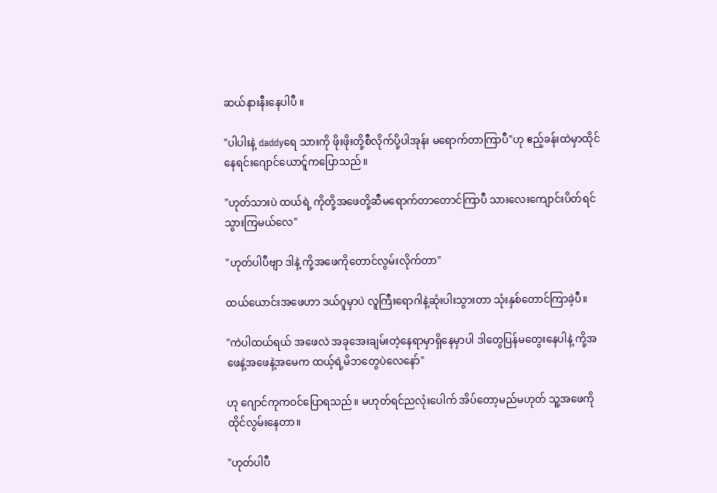ဆယ်နားနီးနေပါပီ ။

"ပါပါးနဲ့ daddyရေ သားကို ဖိုးဖိုးတို့စီလိုက်ပို့ပါအုန်း မရောက်တာကြာပီ"ဟု ဧည့်ခန်းထဲမှာထိုင်နေရင်းဂျောင်ယောင်ူကပြောသည်။

"ဟုတ်သားပဲ ထယ်ရဲ့ ကိုတို့အဖေတို့ဆီမရောက်တာတောင်ကြာပီ သားလေးကျောင်းပိတ်ရင်သွားကြမယ်လေ"

"ဟုတ်ပါပီဗျာ ဒါနဲ့ ကို့အဖေကိုတောင်လွမ်းလိုက်တာ"

ထယ်ယောင်းအဖေဟာ ဒယ်ဂူမှာပဲ လူ‌ကြီးရောဂါနဲ့ဆုံးပါးသွားတာ သုံးနှစ်တောင်ကြာခဲ့ပီ။

"ကဲပါ‌ထယ်‌ရယ် အဖေလဲ အခုအေးချမ်းတဲ့နေရာမှာရှိနေမှာပါ ဒါတွေပြန်မတွေးနေပါနဲ့ ကို့အဖေနဲ့အဖေနဲ့အမေက ထယ့်ရဲ့မိဘတွေပဲလေနော်"

ဟု ဂျောင်ကုကဝင်ပြောရသည်။ မဟုတ်ရင်ညလုံးပေါက် အိပ်တော့မည်မဟုတ် သူ့အဖေကို ထိုင်လွမ်းနေတာ။

"ဟုတ်ပါပီ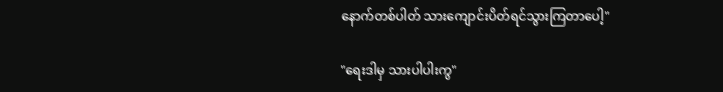နောက်တစ်ပါတ် သားကျောင်းပိတ်ရင်သွားကြတာပေါ့"

"ရေးဒါမှ သားပါပါးကွ"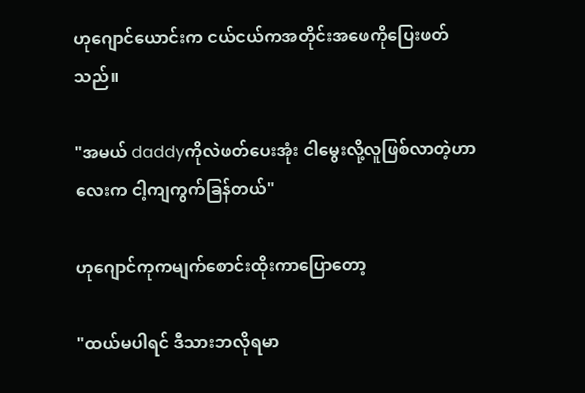ဟုဂျောင်ယောင်းက ငယ်ငယ်ကအတိုင်းအဖေကိုပြေးဖတ်သည်။

"အမယ် daddyကိုလဲဖတ်ပေးအုံး ငါမွေးလို့လူဖြစ်လာတဲ့ဟာလေးက ငါ့ကျကွက်ခြန်တယ်"

ဟုဂျောင်ကုကမျက်စောင်းထိုးကာပြောတော့

"ထယ်မပါရင် ဒီသားဘလိုရမာ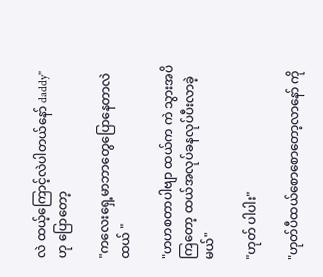လဲ ထယ့်ကြောင့်လဲပါတယ်နော် daddy"
ဟု ပြောတော့

"ကလေးရှေ့မာဘာတွေပြောနေတာလဲ ထယ် "

"ဟဟစတာပါဗျာ ထယ်က ကဲ သွားအပိကြတော့ ထယ်အလုပ်ခနလုပ်ပီးလာခဲ့မယ်"

"ဟုတ် ပါပါး"

"ဟုတ်ပီထယ်စောစောတော့လာနော် ကို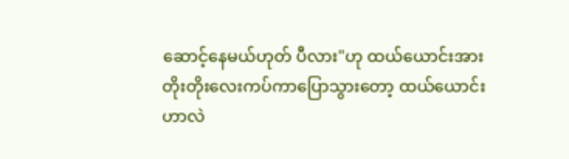ဆောင့်နေမယ်ဟုတ် ပီလား"ဟု ထယ်ယောင်းအား တိုးတိုးလေးကပ်ကာပြောသွားတော့ ထယ်ယောင်းဟာလဲ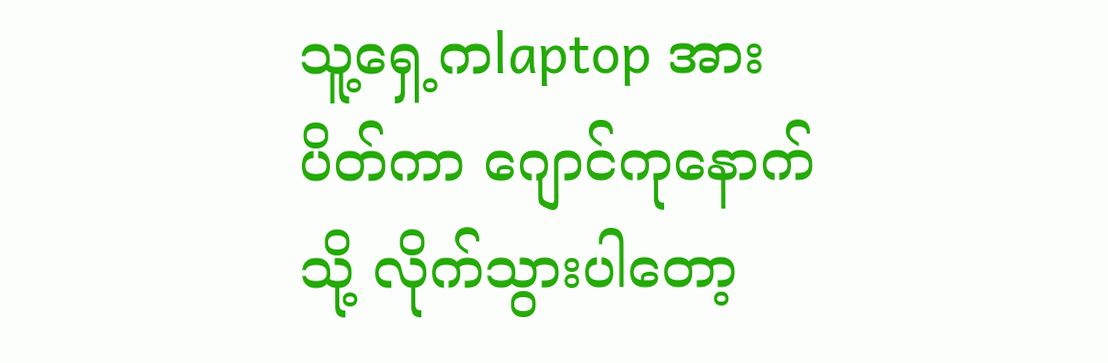သူ့ရှေ့ကlaptop အားပိတ်ကာ ဂျောင်ကုနောက်သို့ လိုက်သွားပါတော့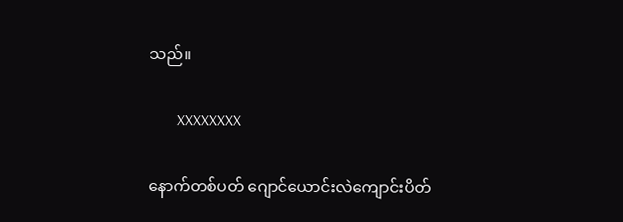သည်။

       XXXXXXXX

နောက်တစ်ပတ် ဂျောင်ယောင်းလဲကျောင်းပိတ်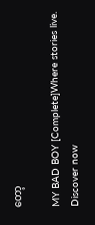တော့

MY BAD BOY [Complete]Where stories live. Discover now